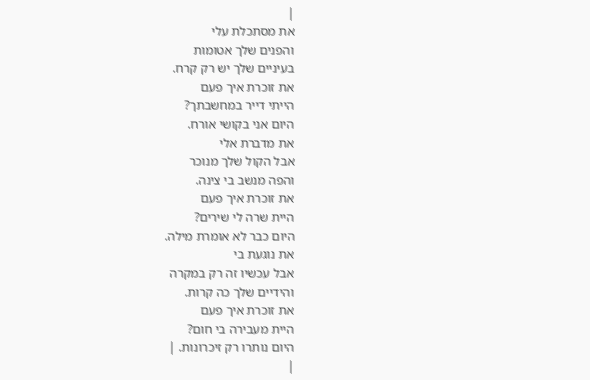|
את מסתכלת עלי
והפנים שלך אטומות
בעיניים שלך יש רק קרח.
את זוכרת איך פעם
הייתי דייר במחשבתך?
היום אני בקושי אורח.
את מדברת אלי
אבל הקול שלך מנוכר
והפה מנשב בי צינה.
את זוכרת איך פעם
היית שרה לי שירים?
היום כבר לא אומרת מילה.
את נוגעת בי
אבל עכשיו זה רק במקרה
והידיים שלך כה קרות.
את זוכרת איך פעם
היית מעבירה בי חום?
היום נותרו רק זיכרונות. |
|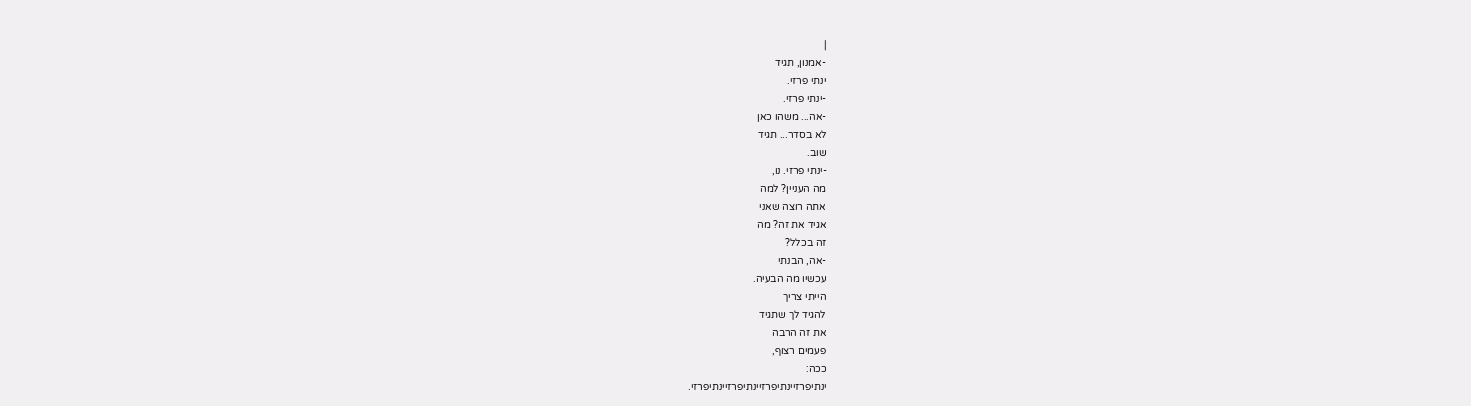|
-אמנון, תגיד
ינתי פרזי.
-ינתי פרזי.
-אה... משהו כאן
לא בסדר... תגיד
שוב.
-ינתי פרזי. נו,
מה העניין? למה
אתה רוצה שאני
אגיד את זה? מה
זה בכלל?
-אה, הבנתי
עכשיו מה הבעיה.
הייתי צריך
להגיד לך שתגיד
את זה הרבה
פעמים רצוף,
ככה:
ינתיפרזיינתיפרזיינתיפרזיינתיפרזי.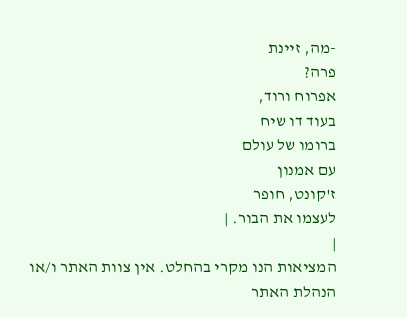-מה, זיינת
פרה?
אפרוח ורוד,
בעוד דו שיח
ברומו של עולם
עם אמנון
ז'קונט, חופר
לעצמו את הבור. |
|
המציאות הנו מקרי בהחלט. אין צוות האתר ו/או
הנהלת האתר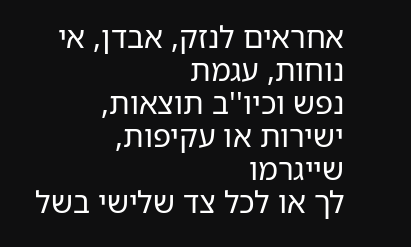אחראים לנזק, אבדן, אי נוחות, עגמת
נפש וכיו''ב תוצאות, ישירות או עקיפות, שייגרמו
לך או לכל צד שלישי בשל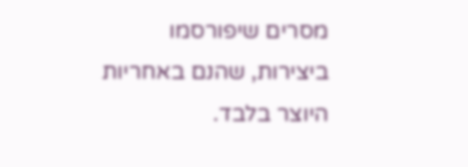מסרים שיפורסמו
ביצירות, שהנם באחריות היוצר בלבד.